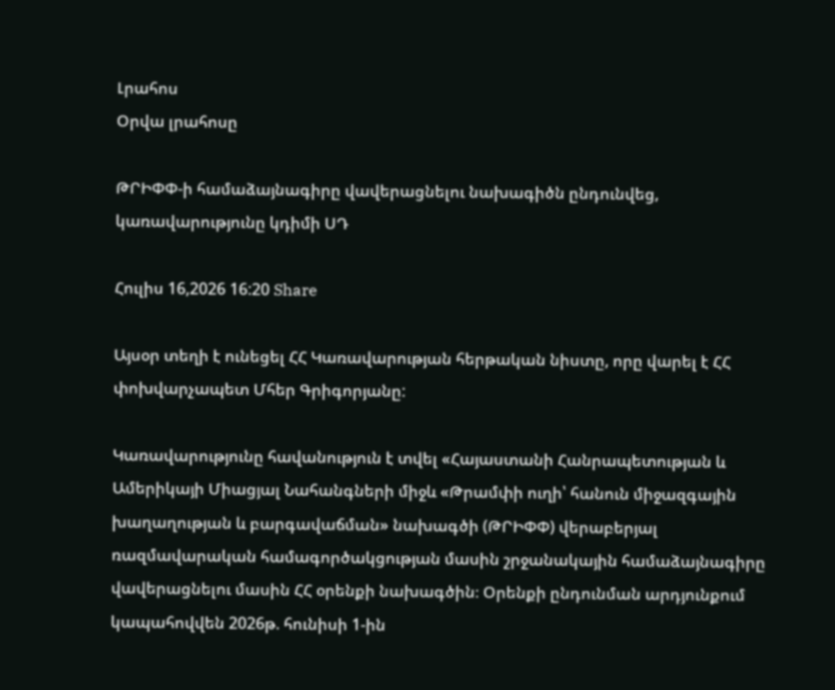Լրահոս
Օրվա լրահոսը

ԹՐԻՓՓ-ի համաձայնագիրը վավերացնելու նախագիծն ընդունվեց, կառավարությունը կդիմի ՍԴ

Հուլիս 16,2026 16:20 Share

Այսօր տեղի է ունեցել ՀՀ Կառավարության հերթական նիստը, որը վարել է ՀՀ փոխվարչապետ Մհեր Գրիգորյանը:

Կառավարությունը հավանություն է տվել «Հայաստանի Հանրապետության և Ամերիկայի Միացյալ Նահանգների միջև «Թրամփի ուղի՝ հանուն միջազգային խաղաղության և բարգավաճման» նախագծի (ԹՐԻՓՓ) վերաբերյալ ռազմավարական համագործակցության մասին շրջանակային համաձայնագիրը վավերացնելու մասին ՀՀ օրենքի նախագծին։ Օրենքի ընդունման արդյունքում կապահովվեն 2026թ. հունիսի 1-ին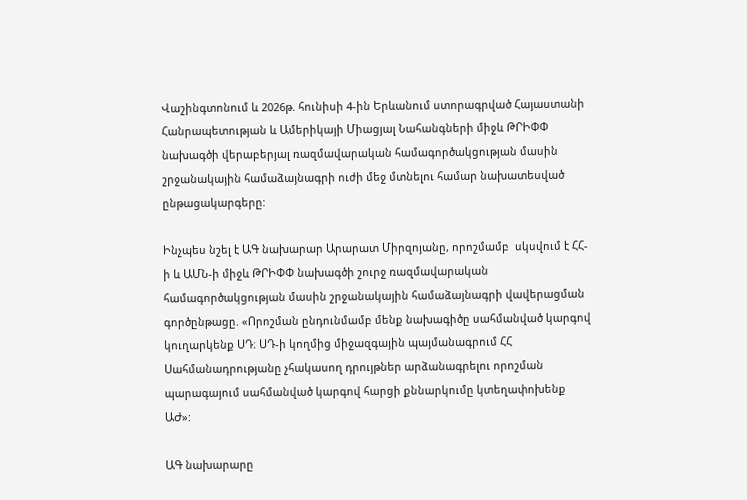Վաշինգտոնում և 2026թ. հունիսի 4-ին Երևանում ստորագրված Հայաստանի Հանրապետության և Ամերիկայի Միացյալ Նահանգների միջև ԹՐԻՓՓ նախագծի վերաբերյալ ռազմավարական համագործակցության մասին շրջանակային համաձայնագրի ուժի մեջ մտնելու համար նախատեսված ընթացակարգերը:

Ինչպես նշել է ԱԳ նախարար Արարատ Միրզոյանը, որոշմամբ  սկսվում է ՀՀ-ի և ԱՄՆ-ի միջև ԹՐԻՓՓ նախագծի շուրջ ռազմավարական համագործակցության մասին շրջանակային համաձայնագրի վավերացման գործընթացը. «Որոշման ընդունմամբ մենք նախագիծը սահմանված կարգով կուղարկենք ՍԴ։ ՍԴ-ի կողմից միջազգային պայմանագրում ՀՀ Սահմանադրությանը չհակասող դրույթներ արձանագրելու որոշման պարագայում սահմանված կարգով հարցի քննարկումը կտեղափոխենք ԱԺ»:

ԱԳ նախարարը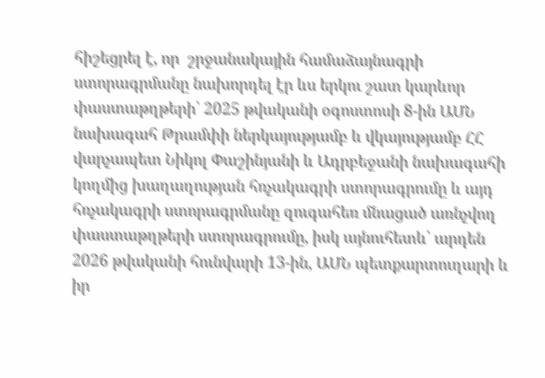հիշեցրել է, որ  շրջանակային համաձայնագրի ստորագրմանը նախորդել էր ևս երկու շատ կարևոր փաստաթղթերի՝ 2025 թվականի օգոստոսի 8-ին ԱՄՆ նախագահ Թրամփի ներկայությամբ և վկայությամբ ՀՀ վարչապետ Նիկոլ Փաշինյանի և Ադրբեջանի նախագահի կողմից խաղաղության հռչակագրի ստորագրումը և այդ հռչակագրի ստորագրմանը զուգահեռ մնացած առնչվող փաստաթղթերի ստորագրումը, իսկ այնուհետև՝ արդեն 2026 թվականի հունվարի 13-ին, ԱՄՆ պետքարտուղարի և իր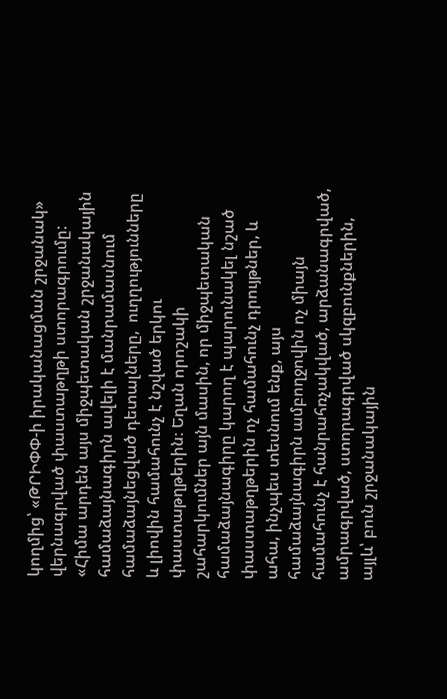կողմից՝ «ԹՐԻՓՓ-ի իրականացման շրջանակ» վերնագրված փաստաթղթի ստորագրումը: «Հիմա արդեն այս միջպետական շրջանակային համաձայնագիրն ավելի է մանրամասնում համաձայնեցված դետալները,  ուղղությունները և լիովին համահունչ է նշված երկու փաստաթղթերին։ Եղան որոշակի շահարկումներ այն մասին, որ միջպետական համաձայնագիրը կարող է պարունակել նշած փաստաթղթերին ոչ համահունչ դրույթներ, և ահա, ինչպես տեսնում ենք, այս համաձայնագիրն ամբողջովին ոչ միայն համահունչ է հանրահռչակված, արձանագրված, ամրագրված, ստորագրված սկզբունքներին, այլև՝ բուն շրջանակային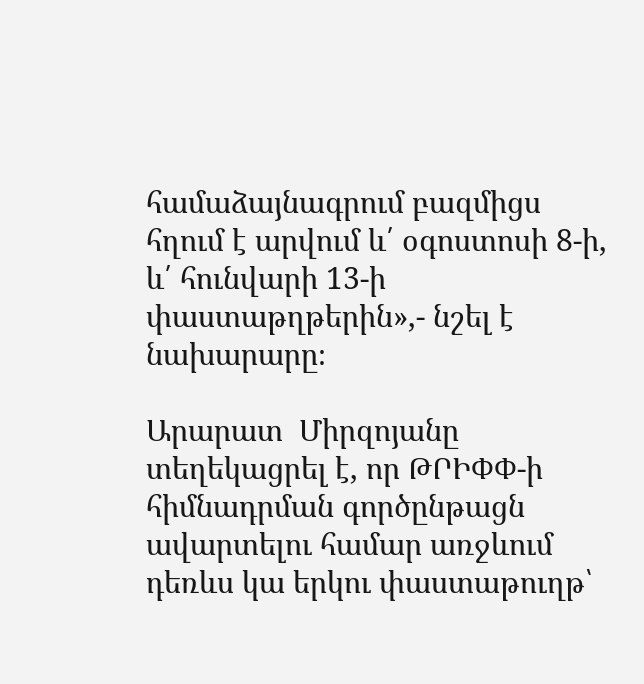համաձայնագրում բազմիցս հղում է արվում և՛ օգոստոսի 8-ի, և՛ հունվարի 13-ի փաստաթղթերին»,- նշել է նախարարը։

Արարատ  Միրզոյանը տեղեկացրել է, որ ԹՐԻՓՓ-ի հիմնադրման գործընթացն ավարտելու համար առջևում դեռևս կա երկու փաստաթուղթ՝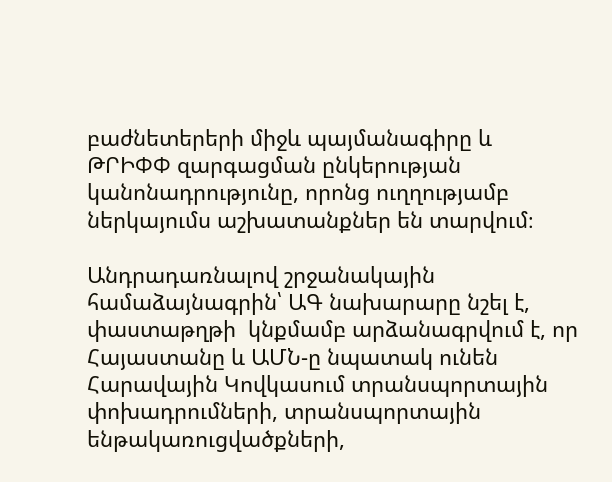բաժնետերերի միջև պայմանագիրը և ԹՐԻՓՓ զարգացման ընկերության կանոնադրությունը, որոնց ուղղությամբ ներկայումս աշխատանքներ են տարվում։

Անդրադառնալով շրջանակային համաձայնագրին՝ ԱԳ նախարարը նշել է, փաստաթղթի  կնքմամբ արձանագրվում է, որ Հայաստանը և ԱՄՆ-ը նպատակ ունեն Հարավային Կովկասում տրանսպորտային փոխադրումների, տրանսպորտային ենթակառուցվածքների,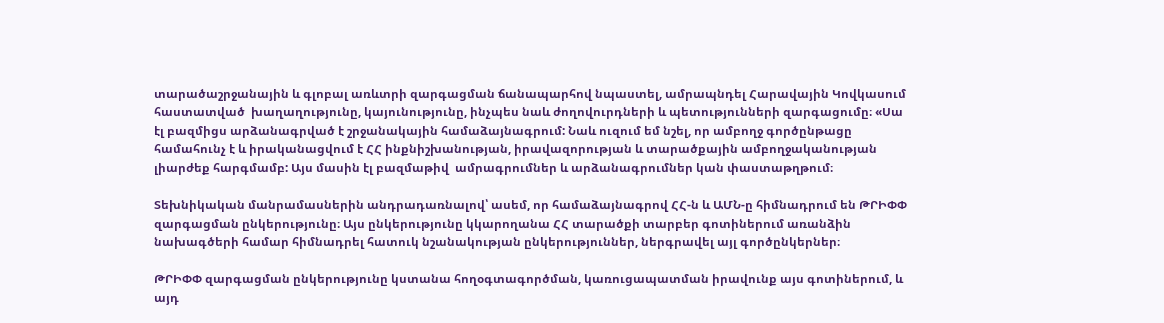տարածաշրջանային և գլոբալ առևտրի զարգացման ճանապարհով նպաստել, ամրապնդել Հարավային Կովկասում հաստատված  խաղաղությունը, կայունությունը, ինչպես նաև ժողովուրդների և պետությունների զարգացումը։ «Սա էլ բազմիցս արձանագրված է շրջանակային համաձայնագրում: Նաև ուզում եմ նշել, որ ամբողջ գործընթացը համահունչ է և իրականացվում է ՀՀ ինքնիշխանության, իրավազորության և տարածքային ամբողջականության լիարժեք հարգմամբ: Այս մասին էլ բազմաթիվ  ամրագրումներ և արձանագրումներ կան փաստաթղթում։

Տեխնիկական մանրամասներին անդրադառնալով՝ ասեմ, որ համաձայնագրով ՀՀ-ն և ԱՄՆ-ը հիմնադրում են ԹՐԻՓՓ զարգացման ընկերությունը։ Այս ընկերությունը կկարողանա ՀՀ տարածքի տարբեր գոտիներում առանձին նախագծերի համար հիմնադրել հատուկ նշանակության ընկերություններ, ներգրավել այլ գործընկերներ։

ԹՐԻՓՓ զարգացման ընկերությունը կստանա հողօգտագործման, կառուցապատման իրավունք այս գոտիներում, և այդ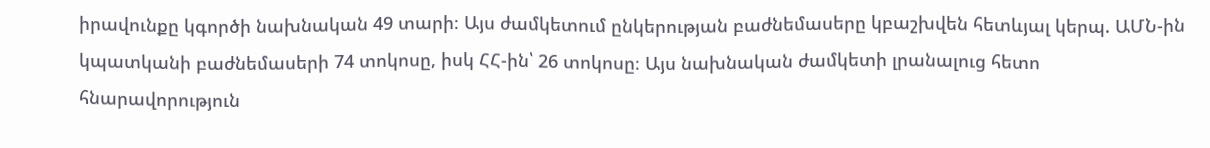իրավունքը կգործի նախնական 49 տարի։ Այս ժամկետում ընկերության բաժնեմասերը կբաշխվեն հետևյալ կերպ. ԱՄՆ-ին կպատկանի բաժնեմասերի 74 տոկոսը, իսկ ՀՀ-ին՝ 26 տոկոսը։ Այս նախնական ժամկետի լրանալուց հետո հնարավորություն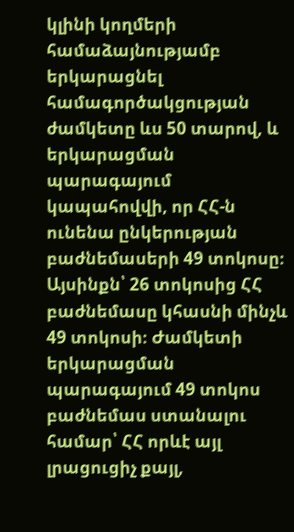կլինի կողմերի համաձայնությամբ երկարացնել համագործակցության ժամկետը ևս 50 տարով, և երկարացման պարագայում կապահովվի, որ ՀՀ-ն ունենա ընկերության բաժնեմասերի 49 տոկոսը։ Այսինքն՝ 26 տոկոսից ՀՀ բաժնեմասը կհասնի մինչև 49 տոկոսի։ Ժամկետի երկարացման պարագայում 49 տոկոս բաժնեմաս ստանալու համար՝ ՀՀ որևէ այլ լրացուցիչ քայլ,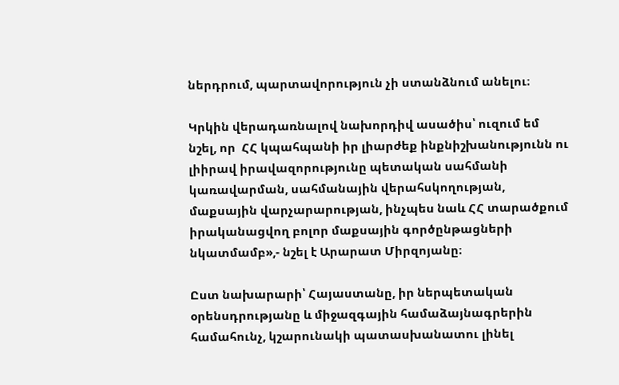ներդրում, պարտավորություն չի ստանձնում անելու։

Կրկին վերադառնալով նախորդիվ ասածիս՝ ուզում եմ նշել, որ  ՀՀ կպահպանի իր լիարժեք ինքնիշխանությունն ու լիիրավ իրավազորությունը պետական սահմանի կառավարման, սահմանային վերահսկողության, մաքսային վարչարարության, ինչպես նաև ՀՀ տարածքում իրականացվող բոլոր մաքսային գործընթացների նկատմամբ»,- նշել է Արարատ Միրզոյանը։

Ըստ նախարարի՝ Հայաստանը, իր ներպետական օրենսդրությանը և միջազգային համաձայնագրերին համահունչ, կշարունակի պատասխանատու լինել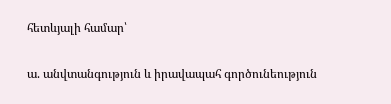հետևյալի համար՝

ա. անվտանգություն և իրավապահ գործունեություն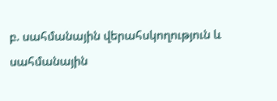բ. սահմանային վերահսկողություն և սահմանային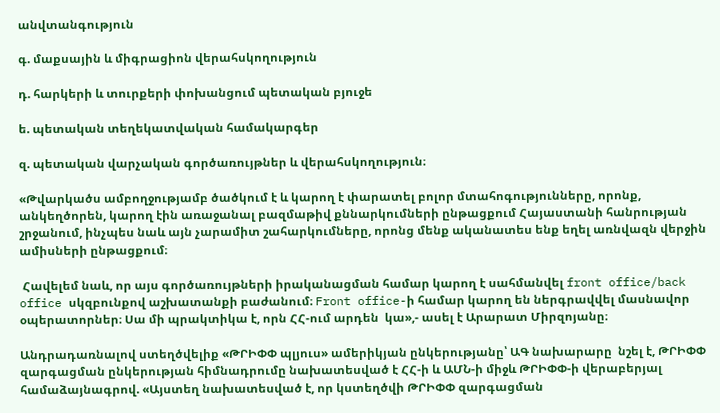անվտանգություն

գ. մաքսային և միգրացիոն վերահսկողություն

դ. հարկերի և տուրքերի փոխանցում պետական բյուջե

ե. պետական տեղեկատվական համակարգեր

զ. պետական վարչական գործառույթներ և վերահսկողություն։

«Թվարկածս ամբողջությամբ ծածկում է և կարող է փարատել բոլոր մտահոգությունները, որոնք, անկեղծորեն, կարող էին առաջանալ բազմաթիվ քննարկումների ընթացքում Հայաստանի հանրության շրջանում, ինչպես նաև այն չարամիտ շահարկումները, որոնց մենք ականատես ենք եղել առնվազն վերջին ամիսների ընթացքում։

 Հավելեմ նաև, որ այս գործառույթների իրականացման համար կարող է սահմանվել front office/back office սկզբունքով աշխատանքի բաժանում։ Front office-ի համար կարող են ներգրավվել մասնավոր օպերատորներ։ Սա մի պրակտիկա է, որն ՀՀ-ում արդեն  կա»,- ասել է Արարատ Միրզոյանը։

Անդրադառնալով ստեղծվելիք «ԹՐԻՓՓ պլյուս» ամերիկյան ընկերությանը՝ ԱԳ նախարարը  նշել է, ԹՐԻՓՓ զարգացման ընկերության հիմնադրումը նախատեսված է ՀՀ-ի և ԱՄՆ-ի միջև ԹՐԻՓՓ-ի վերաբերյալ համաձայնագրով. «Այստեղ նախատեսված է, որ կստեղծվի ԹՐԻՓՓ զարգացման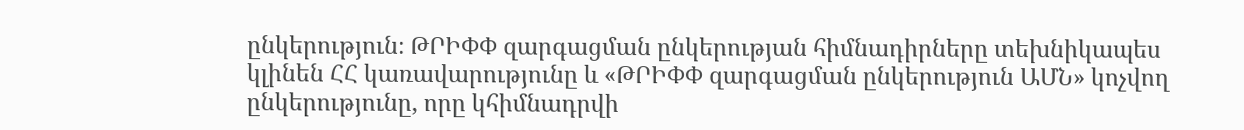ընկերություն։ ԹՐԻՓՓ զարգացման ընկերության հիմնադիրները տեխնիկապես կլինեն ՀՀ կառավարությունը և «ԹՐԻՓՓ զարգացման ընկերություն ԱՄՆ» կոչվող ընկերությունը, որը կհիմնադրվի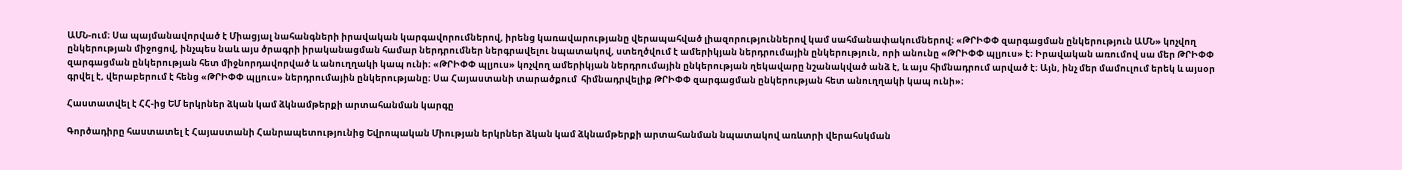ԱՄՆ-ում։ Սա պայմանավորված է Միացյալ նահանգների իրավական կարգավորումներով, իրենց կառավարությանը վերապահված լիազորություններով կամ սահմանափակումներով։ «ԹՐԻՓՓ զարգացման ընկերություն ԱՄՆ» կոչվող ընկերության միջոցով, ինչպես նաև այս ծրագրի իրականացման համար ներդրումներ ներգրավելու նպատակով, ստեղծվում է ամերիկյան ներդրումային ընկերություն, որի անունը «ԹՐԻՓՓ պլյուս» է։ Իրավական առումով սա մեր ԹՐԻՓՓ զարգացման ընկերության հետ միջնորդավորված և անուղղակի կապ ունի։ «ԹՐԻՓՓ պլյուս» կոչվող ամերիկյան ներդրումային ընկերության ղեկավարը նշանակված անձ է, և այս հիմնադրում արված է։ Այն, ինչ մեր մամուլում երեկ և այսօր գրվել է, վերաբերում է հենց «ԹՐԻՓՓ պլյուս» ներդրումային ընկերությանը։ Սա Հայաստանի տարածքում  հիմնադրվելիք ԹՐԻՓՓ զարգացման ընկերության հետ անուղղակի կապ ունի»։

Հաստատվել է ՀՀ-ից ԵՄ երկրներ ձկան կամ ձկնամթերքի արտահանման կարգը

Գործադիրը հաստատել է Հայաստանի Հանրապետությունից Եվրոպական Միության երկրներ ձկան կամ ձկնամթերքի արտահանման նպատակով առևտրի վերահսկման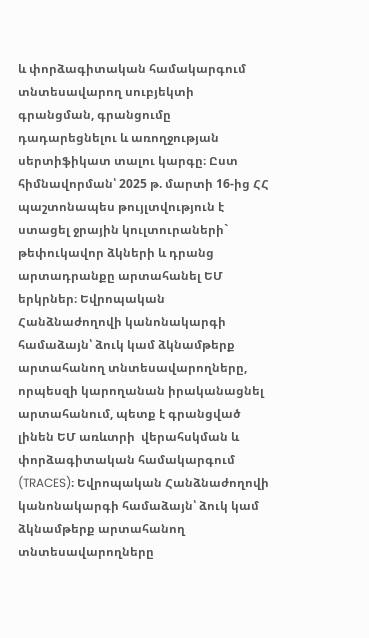և փորձագիտական համակարգում տնտեսավարող սուբյեկտի գրանցման, գրանցումը դադարեցնելու և առողջության սերտիֆիկատ տալու կարգը։ Ըստ հիմնավորման՝ 2025 թ. մարտի 16-ից ՀՀ պաշտոնապես թույլտվություն է ստացել ջրային կուլտուրաների` թեփուկավոր ձկների և դրանց արտադրանքը արտահանել ԵՄ երկրներ։ Եվրոպական Հանձնաժողովի կանոնակարգի համաձայն՝ ձուկ կամ ձկնամթերք արտահանող տնտեսավարողները, որպեսզի կարողանան իրականացնել արտահանում, պետք է գրանցված լինեն ԵՄ առևտրի  վերահսկման և փորձագիտական համակարգում (TRACES)։ Եվրոպական Հանձնաժողովի կանոնակարգի համաձայն՝ ձուկ կամ ձկնամթերք արտահանող տնտեսավարողները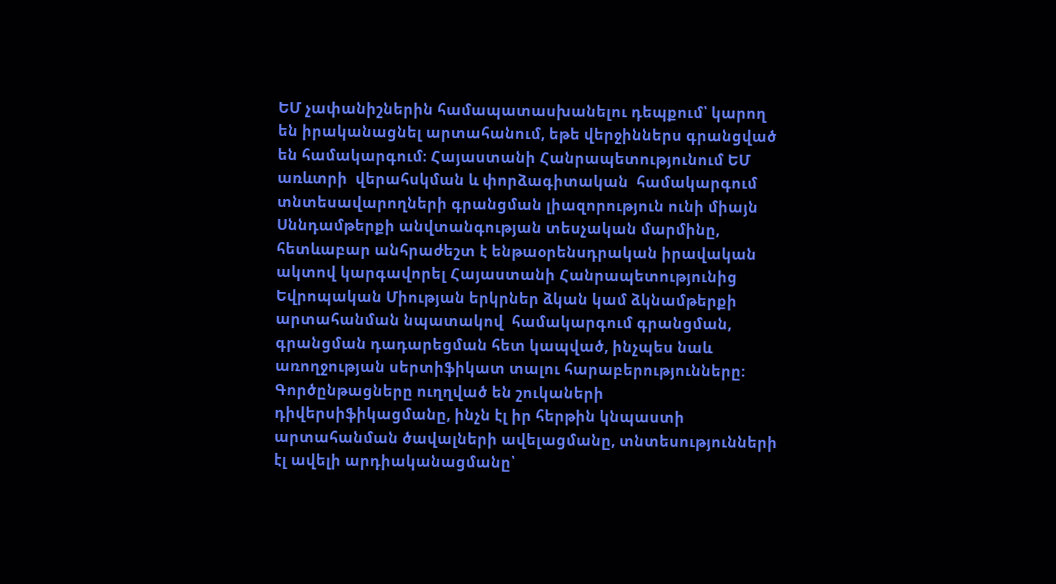ԵՄ չափանիշներին համապատասխանելու դեպքում՝ կարող են իրականացնել արտահանում, եթե վերջիններս գրանցված են համակարգում։ Հայաստանի Հանրապետությունում ԵՄ առևտրի  վերահսկման և փորձագիտական  համակարգում տնտեսավարողների գրանցման լիազորություն ունի միայն Սննդամթերքի անվտանգության տեսչական մարմինը, հետևաբար անհրաժեշտ է ենթաօրենսդրական իրավական ակտով կարգավորել Հայաստանի Հանրապետությունից Եվրոպական Միության երկրներ ձկան կամ ձկնամթերքի արտահանման նպատակով  համակարգում գրանցման, գրանցման դադարեցման հետ կապված, ինչպես նաև առողջության սերտիֆիկատ տալու հարաբերությունները: Գործընթացները ուղղված են շուկաների դիվերսիֆիկացմանը, ինչն էլ իր հերթին կնպաստի արտահանման ծավալների ավելացմանը, տնտեսությունների էլ ավելի արդիականացմանը՝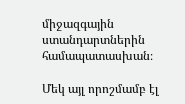միջազգային ստանդարտներին համապատասխան։

Մեկ այլ որոշմամբ էլ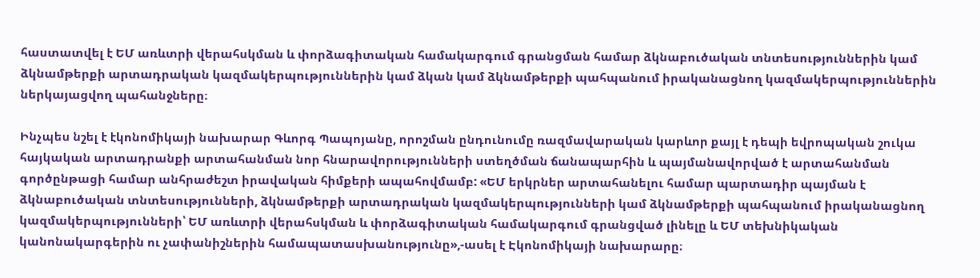հաստատվել է ԵՄ առևտրի վերահսկման և փորձագիտական համակարգում գրանցման համար ձկնաբուծական տնտեսություններին կամ ձկնամթերքի արտադրական կազմակերպություններին կամ ձկան կամ ձկնամթերքի պահպանում իրականացնող կազմակերպություններին ներկայացվող պահանջները։

Ինչպես նշել է էկոնոմիկայի նախարար Գևորգ Պապոյանը, որոշման ընդունումը ռազմավարական կարևոր քայլ է դեպի եվրոպական շուկա հայկական արտադրանքի արտահանման նոր հնարավորությունների ստեղծման ճանապարհին և պայմանավորված է արտահանման գործընթացի համար անհրաժեշտ իրավական հիմքերի ապահովմամբ: «ԵՄ երկրներ արտահանելու համար պարտադիր պայման է ձկնաբուծական տնտեսությունների, ձկնամթերքի արտադրական կազմակերպությունների կամ ձկնամթերքի պահպանում իրականացնող կազմակերպությունների՝ ԵՄ առևտրի վերահսկման և փորձագիտական համակարգում գրանցված լինելը և ԵՄ տեխնիկական կանոնակարգերին ու չափանիշներին համապատասխանությունը»,-ասել է Էկոնոմիկայի նախարարը։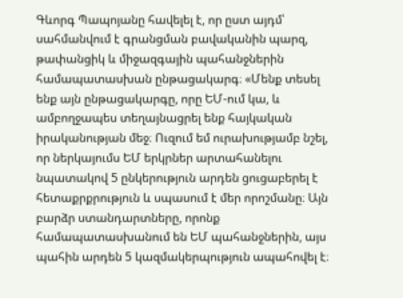Գևորգ Պապոյանը հավելել է, որ ըստ այդմ՝ սահմանվում է գրանցման բավականին պարզ, թափանցիկ և միջազգային պահանջներին համապատասխան ընթացակարգ։ «Մենք տեսել ենք այն ընթացակարգը, որը ԵՄ-ում կա, և ամբողջապես տեղայնացրել ենք հայկական իրականության մեջ։ Ուզում եմ ուրախությամբ նշել, որ ներկայումս ԵՄ երկրներ արտահանելու նպատակով 5 ընկերություն արդեն ցուցաբերել է հետաքրքրություն և սպասում է մեր որոշմանը։ Այն բարձր ստանդարտները, որոնք համապատասխանում են ԵՄ պահանջներին, այս պահին արդեն 5 կազմակերպություն ապահովել է։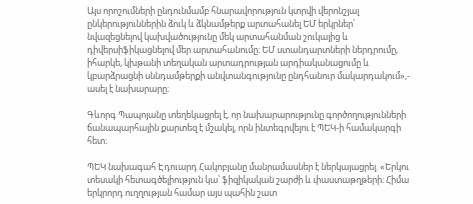Այս որոշումների ընդունմամբ հնարավորություն կտրվի վերոնշյալ ընկերություններին ձուկ և ձկնամթերք արտահանել ԵՄ երկրներ՝ նվազեցնելով կախվածությունը մեկ արտահանման շուկայից և դիվերսիֆիկացնելով մեր արտահանումը։ ԵՄ ստանդարտների ներդրումը, իհարկե, կխթանի տեղական արտադրության արդիականացումը և կբարձրացնի սննդամթերքի անվտանգությունը ընդհանուր մակարդակում»,- ասել է նախարարը։

Գևորգ Պապոյանը տեղեկացրել է, որ նախարարությունը գործողությունների ճանապարհային քարտեզ է մշակել, որն ինտեգրվելու է ՊԵԿ-ի համակարգի հետ։

ՊԵԿ նախագահ Էդուարդ Հակոբյանը մանրամասներ է ներկայացրել. «Երկու տեսակի հետագծելիություն կա՝ ֆիզիկական շարժի և փաստաթղթերի։ Հիմա երկրորդ ուղղության համար այս պահին շատ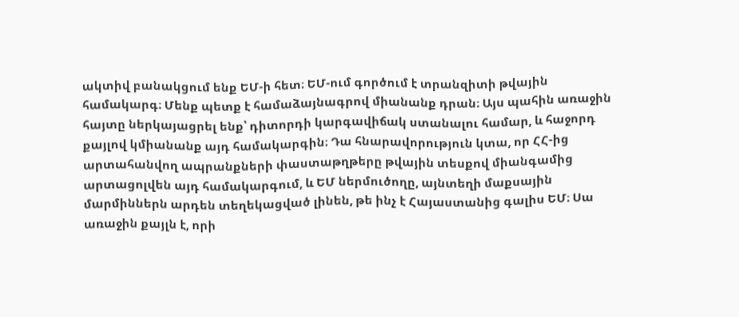ակտիվ բանակցում ենք ԵՄ-ի հետ։ ԵՄ-ում գործում է տրանզիտի թվային համակարգ։ Մենք պետք է համաձայնագրով միանանք դրան։ Այս պահին առաջին հայտը ներկայացրել ենք՝ դիտորդի կարգավիճակ ստանալու համար, և հաջորդ քայլով կմիանանք այդ համակարգին։ Դա հնարավորություն կտա, որ ՀՀ-ից արտահանվող ապրանքների փաստաթղթերը թվային տեսքով միանգամից արտացոլվեն այդ համակարգում, և ԵՄ ներմուծողը, այնտեղի մաքսային մարմիններն արդեն տեղեկացված լինեն, թե ինչ է Հայաստանից գալիս ԵՄ։ Սա առաջին քայլն է, որի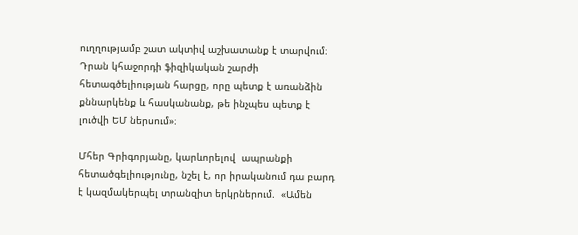ուղղությամբ շատ ակտիվ աշխատանք է տարվում։ Դրան կհաջորդի ֆիզիկական շարժի հետագծելիության հարցը, որը պետք է առանձին քննարկենք և հասկանանք, թե ինչպես պետք է լուծվի ԵՄ ներսում»։

Մհեր Գրիգորյանը, կարևորելով  ապրանքի հետածգելիությունը, նշել է, որ իրականում դա բարդ է կազմակերպել տրանզիտ երկրներում.  «Ամեն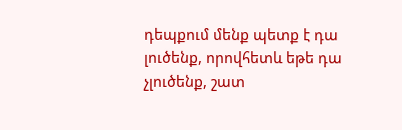դեպքում մենք պետք է դա լուծենք, որովհետև եթե դա չլուծենք, շատ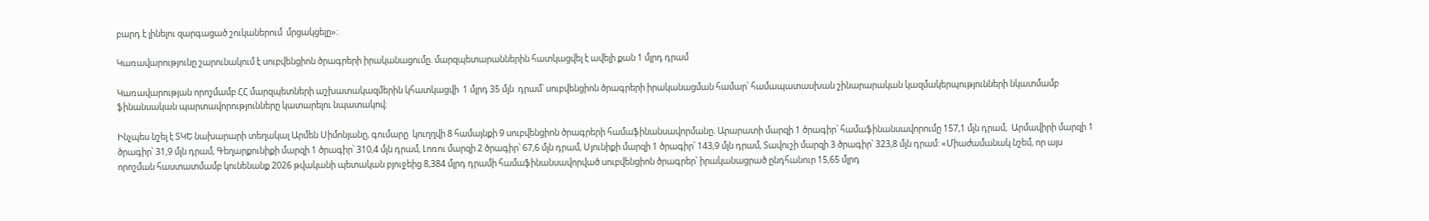բարդ է լինելու զարգացած շուկաներում  մրցակցելը»։

Կառավարությունը շարունակում է սուբվենցիոն ծրագրերի իրականացումը. մարզպետարաններին հատկացվել է ավելի քան 1 մլրդ դրամ

Կառավարության որոշմամբ ՀՀ մարզպետների աշխատակազմերին կհատկացվի  1 մլրդ 35 մլն  դրամ՝ սուբվենցիոն ծրագրերի իրականացման համար՝ համապատասխան շինարարական կազմակերպությունների նկատմամբ ֆինանսական պարտավորությունները կատարելու նպատակով։

Ինչպես նշել է ՏԿԵ նախարարի տեղակալ Արմեն Սիմոնյանը, գումարը  կուղղվի 8 համայնքի 9 սուբվենցիոն ծրագրերի համաֆինանսավորմանը. Արարատի մարզի 1 ծրագիր՝ համաֆինանսավորումը 157,1 մլն դրամ,  Արմավիրի մարզի 1 ծրագիր՝ 31,9 մլն դրամ, Գեղարքունիքի մարզի 1 ծրագիր՝ 310,4 մլն դրամ, Լոռու մարզի 2 ծրագիր՝ 67,6 մլն դրամ, Սյունիքի մարզի 1 ծրագիր՝ 143,9 մլն դրամ, Տավուշի մարզի 3 ծրագիր՝ 323,8 մլն դրամ: «Միաժամանակ նշեմ, որ այս որոշման հաստատմամբ կունենանք 2026 թվականի պետական բյուջեից 8,384 մլրդ դրամի համաֆինանսավորված սուբվենցիոն ծրագրեր՝ իրականացրած ընդհանուր 15,65 մլրդ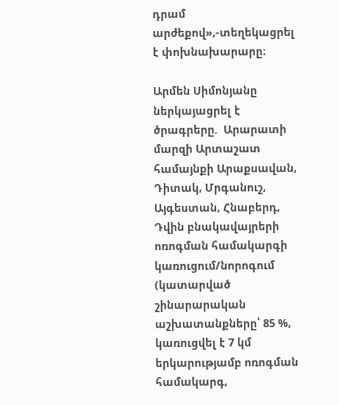դրամ արժեքով»,-տեղեկացրել է փոխնախարարը։

Արմեն Սիմոնյանը ներկայացրել է ծրագրերը.  Արարատի մարզի Արտաշատ համայնքի Արաքսավան, Դիտակ, Մրգանուշ, Այգեստան, Հնաբերդ, Դվին բնակավայրերի ոռոգման համակարգի կառուցում/նորոգում  (կատարված շինարարական աշխատանքները՝ 85 %, կառուցվել է 7 կմ երկարությամբ ոռոգման համակարգ,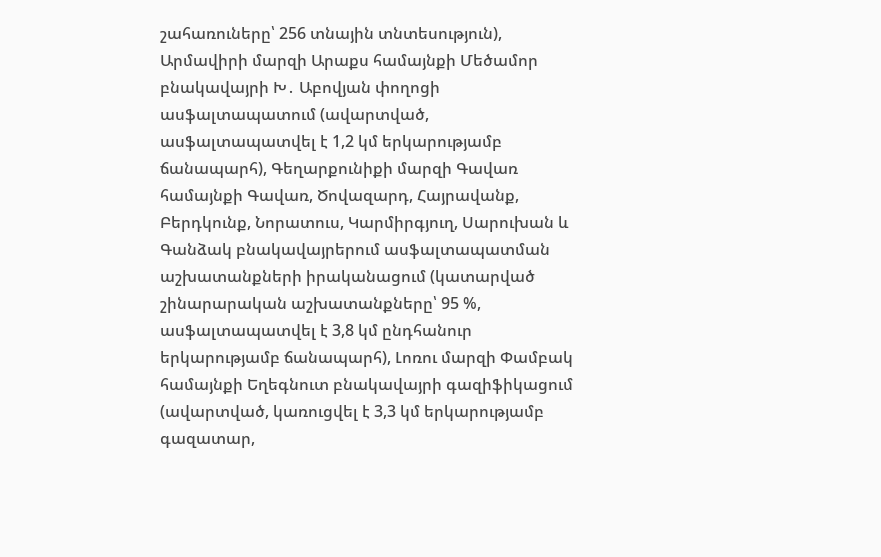շահառուները՝ 256 տնային տնտեսություն), Արմավիրի մարզի Արաքս համայնքի Մեծամոր բնակավայրի Խ․ Աբովյան փողոցի ասֆալտապատում (ավարտված, ասֆալտապատվել է 1,2 կմ երկարությամբ ճանապարհ), Գեղարքունիքի մարզի Գավառ համայնքի Գավառ, Ծովազարդ, Հայրավանք, Բերդկունք, Նորատուս, Կարմիրգյուղ, Սարուխան և Գանձակ բնակավայրերում ասֆալտապատման աշխատանքների իրականացում (կատարված շինարարական աշխատանքները՝ 95 %, ասֆալտապատվել է 3,8 կմ ընդհանուր երկարությամբ ճանապարհ), Լոռու մարզի Փամբակ համայնքի Եղեգնուտ բնակավայրի գազիֆիկացում  (ավարտված, կառուցվել է 3,3 կմ երկարությամբ գազատար,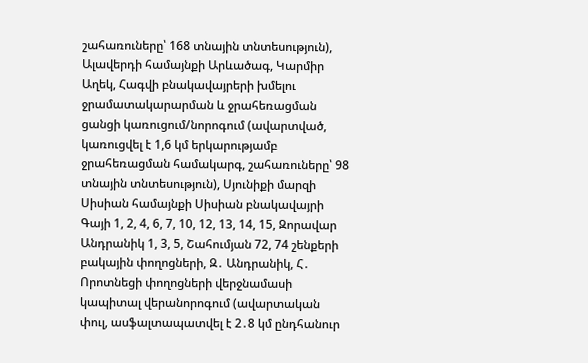շահառուները՝ 168 տնային տնտեսություն), Ալավերդի համայնքի Արևածագ, Կարմիր Աղեկ, Հագվի բնակավայրերի խմելու ջրամատակարարման և ջրահեռացման ցանցի կառուցում/նորոգում (ավարտված, կառուցվել է 1,6 կմ երկարությամբ ջրահեռացման համակարգ, շահառուները՝ 98 տնային տնտեսություն), Սյունիքի մարզի Սիսիան համայնքի Սիսիան բնակավայրի Գայի 1, 2, 4, 6, 7, 10, 12, 13, 14, 15, Զորավար Անդրանիկ 1, 3, 5, Շահումյան 72, 74 շենքերի բակային փողոցների, Զ․ Անդրանիկ, Հ․ Որոտնեցի փողոցների վերջնամասի կապիտալ վերանորոգում (ավարտական փուլ, ասֆալտապատվել է 2․8 կմ ընդհանուր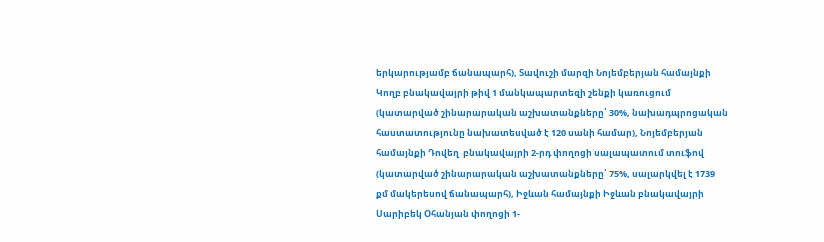երկարությամբ ճանապարհ), Տավուշի մարզի Նոյեմբերյան համայնքի Կողբ բնակավայրի թիվ 1 մանկապարտեզի շենքի կառուցում (կատարված շինարարական աշխատանքները՝ 30%, նախադպրոցական հաստատությունը նախատեսված է 120 սանի համար), Նոյեմբերյան համայնքի Դովեղ  բնակավայրի 2-րդ փողոցի սալապատում տուֆով (կատարված շինարարական աշխատանքները՝ 75%, սալարկվել է 1739 քմ մակերեսով ճանապարհ), Իջևան համայնքի Իջևան բնակավայրի Սարիբեկ Օհանյան փողոցի 1-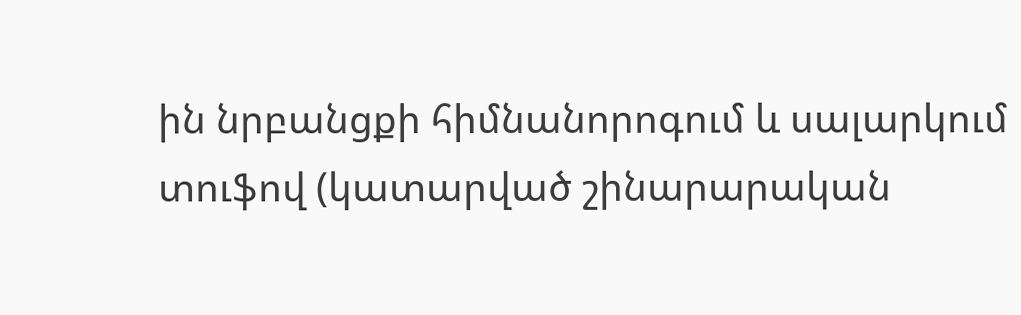ին նրբանցքի հիմնանորոգում և սալարկում տուֆով (կատարված շինարարական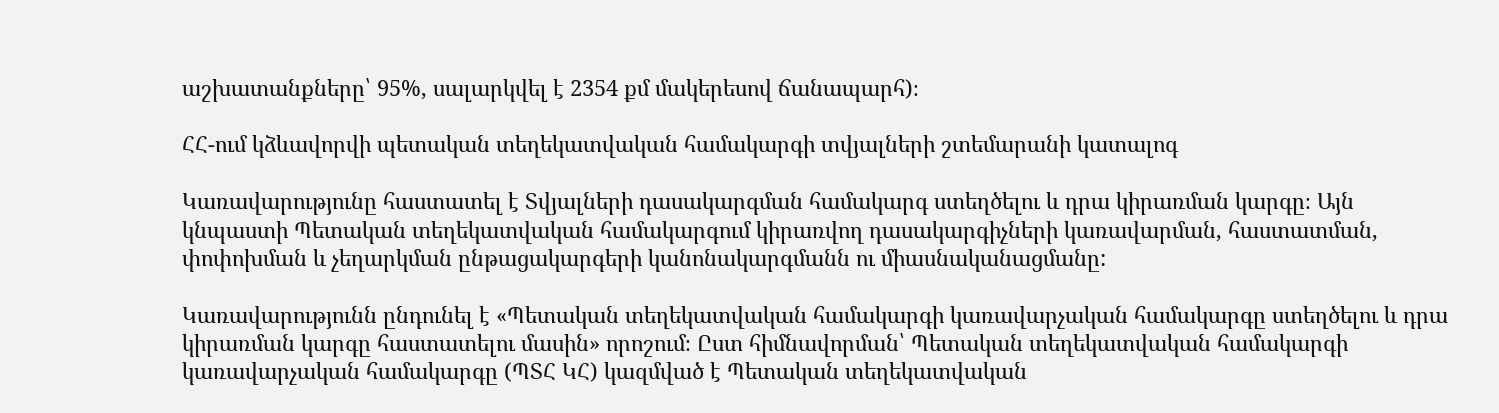աշխատանքները՝ 95%, սալարկվել է 2354 քմ մակերեսով ճանապարհ)։

ՀՀ-ում կձևավորվի պետական տեղեկատվական համակարգի տվյալների շտեմարանի կատալոգ

Կառավարությունը հաստատել է Տվյալների դասակարգման համակարգ ստեղծելու և դրա կիրառման կարգը։ Այն կնպաստի Պետական տեղեկատվական համակարգում կիրառվող դասակարգիչների կառավարման, հաստատման, փոփոխման և չեղարկման ընթացակարգերի կանոնակարգմանն ու միասնականացմանը:

Կառավարությունն ընդունել է «Պետական տեղեկատվական համակարգի կառավարչական համակարգը ստեղծելու և դրա կիրառման կարգը հաստատելու մասին» որոշում։ Ըստ հիմնավորման՝ Պետական տեղեկատվական համակարգի կառավարչական համակարգը (ՊՏՀ ԿՀ) կազմված է Պետական տեղեկատվական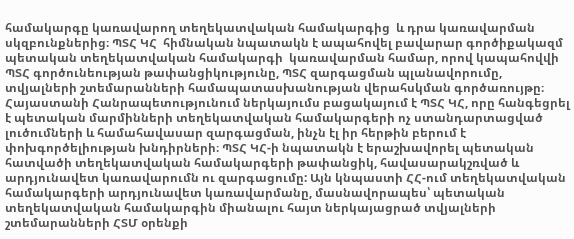համակարգը կառավարող տեղեկատվական համակարգից  և դրա կառավարման սկզբունքներից։ ՊՏՀ ԿՀ  հիմնական նպատակն է ապահովել բավարար գործիքակազմ պետական տեղեկատվական համակարգի  կառավարման համար, որով կապահովվի ՊՏՀ գործունեության թափանցիկությունը, ՊՏՀ զարգացման պլանավորումը, տվյալների շտեմարանների համապատասխանության վերահսկման գործառույթը։ Հայաստանի Հանրապետությունում ներկայումս բացակայում է ՊՏՀ ԿՀ, որը հանգեցրել է պետական մարմինների տեղեկատվական համակարգերի ոչ ստանդարտացված լուծումների և համահավասար զարգացման, ինչն էլ իր հերթին բերում է փոխգործելիության խնդիրների։ ՊՏՀ ԿՀ-ի նպատակն է երաշխավորել պետական հատվածի տեղեկատվական համակարգերի թափանցիկ, հավասարակշռված և արդյունավետ կառավարումն ու զարգացումը: Այն կնպաստի ՀՀ-ում տեղեկատվական համակարգերի արդյունավետ կառավարմանը, մասնավորապես՝ պետական տեղեկատվական համակարգին միանալու հայտ ներկայացրած տվյալների շտեմարանների ՀՏՄ օրենքի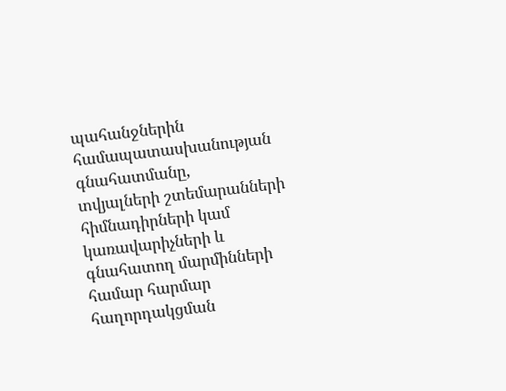պահանջներին  համապատասխանության գնահատմանը,        տվյալների շտեմարանների հիմնադիրների կամ կառավարիչների և գնահատող մարմինների համար հարմար հաղորդակցման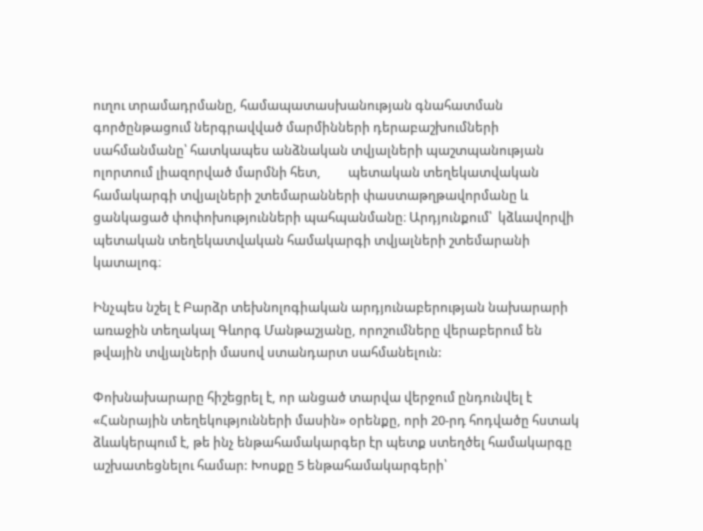ուղու տրամադրմանը, համապատասխանության գնահատման գործընթացում ներգրավված մարմինների դերաբաշխումների սահմանմանը՝ հատկապես անձնական տվյալների պաշտպանության ոլորտում լիազորված մարմնի հետ,         պետական տեղեկատվական համակարգի տվյալների շտեմարանների փաստաթղթավորմանը և ցանկացած փոփոխությունների պահպանմանը։ Արդյունքում՝  կձևավորվի պետական տեղեկատվական համակարգի տվյալների շտեմարանի կատալոգ։

Ինչպես նշել է Բարձր տեխնոլոգիական արդյունաբերության նախարարի առաջին տեղակալ Գևորգ Մանթաշյանը, որոշումները վերաբերում են թվային տվյալների մասով ստանդարտ սահմանելուն:

Փոխնախարարը հիշեցրել է, որ անցած տարվա վերջում ընդունվել է «Հանրային տեղեկությունների մասին» օրենքը, որի 20-րդ հոդվածը հստակ ձևակերպում է, թե ինչ ենթահամակարգեր էր պետք ստեղծել համակարգը աշխատեցնելու համար: Խոսքը 5 ենթահամակարգերի՝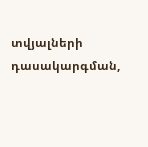տվյալների դասակարգման,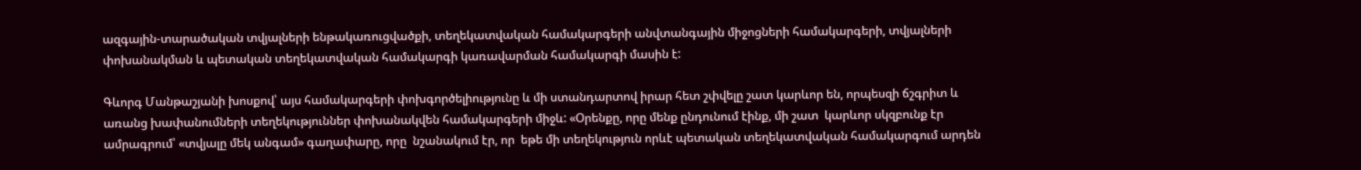ազգային-տարածական տվյալների ենթակառուցվածքի, տեղեկատվական համակարգերի անվտանգային միջոցների համակարգերի, տվյալների փոխանակման և պետական տեղեկատվական համակարգի կառավարման համակարգի մասին է:

Գևորգ Մանթաշյանի խոսքով՝ այս համակարգերի փոխգործելիությունը և մի ստանդարտով իրար հետ շփվելը շատ կարևոր են, որպեսզի ճշգրիտ և առանց խափանումների տեղեկություններ փոխանակվեն համակարգերի միջև: «Օրենքը, որը մենք ընդունում էինք, մի շատ  կարևոր սկզբունք էր ամրագրում՝ «տվյալը մեկ անգամ» գաղափարը, որը  նշանակում էր, որ  եթե մի տեղեկություն որևէ պետական տեղեկատվական համակարգում արդեն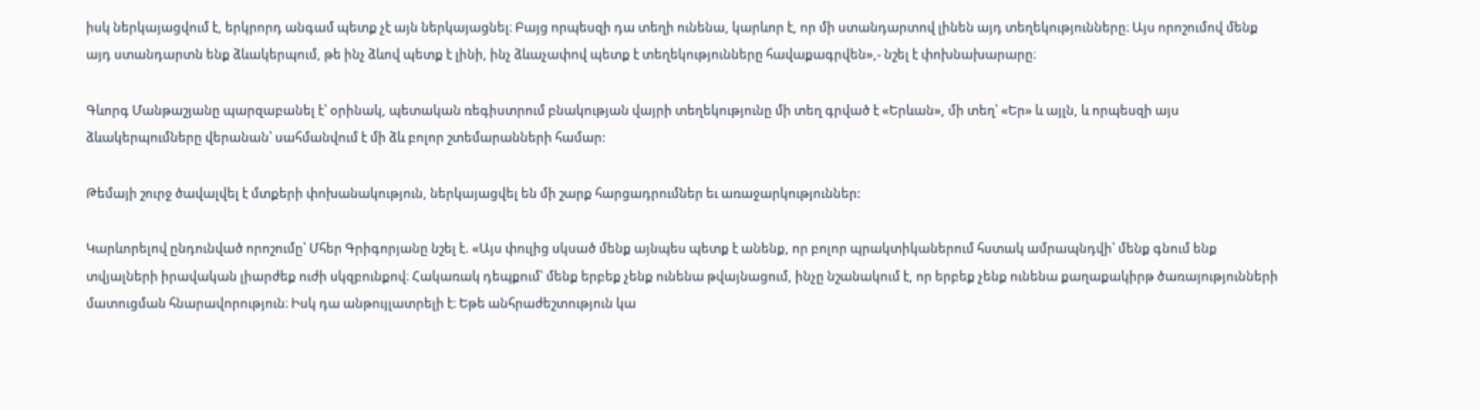իսկ ներկայացվում է, երկրորդ անգամ պետք չէ այն ներկայացնել։ Բայց որպեսզի դա տեղի ունենա, կարևոր է, որ մի ստանդարտով լինեն այդ տեղեկությունները։ Այս որոշումով մենք այդ ստանդարտն ենք ձևակերպում, թե ինչ ձևով պետք է լինի, ինչ ձևաչափով պետք է տեղեկությունները հավաքագրվեն»,- նշել է փոխնախարարը։

Գևորգ Մանթաշյանը պարզաբանել է՝ օրինակ, պետական ռեգիստրում բնակության վայրի տեղեկությունը մի տեղ գրված է «Երևան», մի տեղ՝ «Եր» և այլն, և որպեսզի այս ձևակերպումները վերանան՝ սահմանվում է մի ձև բոլոր շտեմարանների համար:

Թեմայի շուրջ ծավալվել է մտքերի փոխանակություն, ներկայացվել են մի շարք հարցադրումներ եւ առաջարկություններ:

Կարևորելով ընդունված որոշումը՝ Մհեր Գրիգորյանը նշել է. «Այս փուլից սկսած մենք այնպես պետք է անենք, որ բոլոր պրակտիկաներում հստակ ամրապնդվի՝ մենք գնում ենք տվյալների իրավական լիարժեք ուժի սկզբունքով։ Հակառակ դեպքում՝ մենք երբեք չենք ունենա թվայնացում, ինչը նշանակում է, որ երբեք չենք ունենա քաղաքակիրթ ծառայությունների մատուցման հնարավորություն։ Իսկ դա անթույլատրելի է։ Եթե անհրաժեշտություն կա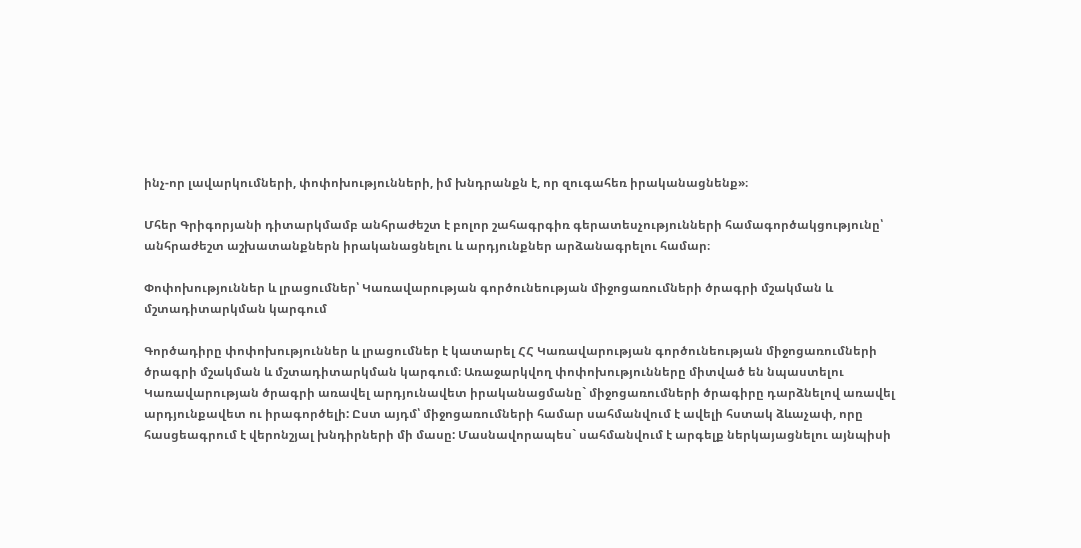ինչ-որ լավարկումների, փոփոխությունների, իմ խնդրանքն է, որ զուգահեռ իրականացնենք»։

Մհեր Գրիգորյանի դիտարկմամբ անհրաժեշտ է բոլոր շահագրգիռ գերատեսչությունների համագործակցությունը՝ անհրաժեշտ աշխատանքներն իրականացնելու և արդյունքներ արձանագրելու համար։

Փոփոխություններ և լրացումներ՝ Կառավարության գործունեության միջոցառումների ծրագրի մշակման և մշտադիտարկման կարգում

Գործադիրը փոփոխություններ և լրացումներ է կատարել ՀՀ Կառավարության գործունեության միջոցառումների ծրագրի մշակման և մշտադիտարկման կարգում։ Առաջարկվող փոփոխությունները միտված են նպաստելու Կառավարության ծրագրի առավել արդյունավետ իրականացմանը` միջոցառումների ծրագիրը դարձնելով առավել արդյունքավետ ու իրագործելի: Ըստ այդմ՝ միջոցառումների համար սահմանվում է ավելի հստակ ձևաչափ, որը հասցեագրում է վերոնշյալ խնդիրների մի մասը: Մասնավորապես` սահմանվում է արգելք ներկայացնելու այնպիսի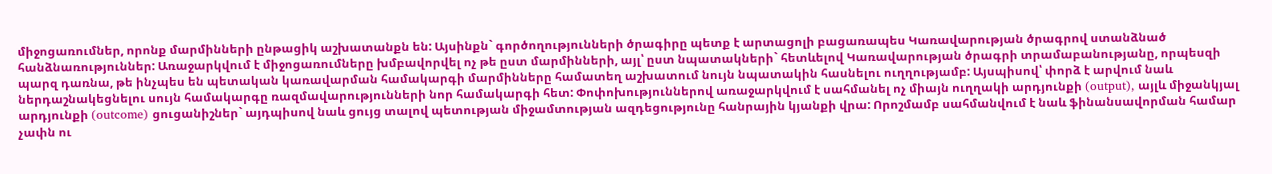միջոցառումներ, որոնք մարմինների ընթացիկ աշխատանքն են: Այսինքն` գործողությունների ծրագիրը պետք է արտացոլի բացառապես Կառավարության ծրագրով ստանձնած հանձնառություններ: Առաջարկվում է միջոցառումները խմբավորվել ոչ թե ըստ մարմինների, այլ՝ ըստ նպատակների` հետևելով Կառավարության ծրագրի տրամաբանությանը, որպեսզի պարզ դառնա, թե ինչպես են պետական կառավարման համակարգի մարմինները համատեղ աշխատում նույն նպատակին հասնելու ուղղությամբ: Այսպիսով՝ փորձ է արվում նաև ներդաշնակեցնելու սույն համակարգը ռազմավարությունների նոր համակարգի հետ: Փոփոխություններով առաջարկվում է սահմանել ոչ միայն ուղղակի արդյունքի (output), այլև միջանկյալ արդյունքի (outcome) ցուցանիշներ` այդպիսով նաև ցույց տալով պետության միջամտության ազդեցությունը հանրային կյանքի վրա: Որոշմամբ սահմանվում է նաև ֆինանսավորման համար չափն ու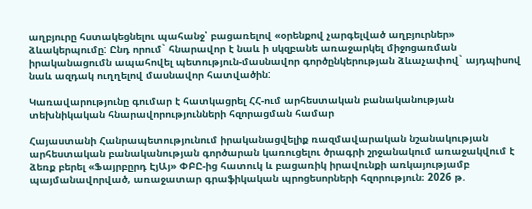աղբյուրը հստակեցնելու պահանջ՝ բացառելով «օրենքով չարգելված աղբյուրներ» ձևակերպումը: Ընդ որում` հնարավոր է նաև ի սկզբանե առաջարկել միջոցառման իրականացումն ապահովել պետություն-մասնավոր գործընկերության ձևաչափով` այդպիսով նաև ազդակ ուղղելով մասնավոր հատվածին:

Կառավարությունը գումար է հատկացրել ՀՀ-ում արհեստական բանականության տեխնիկական հնարավորությունների հզորացման համար

Հայաստանի Հանրապետությունում իրականացվելիք ռազմավարական նշանակության արհեստական բանականության գործարան կառուցելու ծրագրի շրջանակում առաջակվում է ձեռք բերել «Ֆայրբըրդ ԷյԱյ» ՓԲԸ-ից հատուկ և բացառիկ իրավունքի առկայությամբ պայմանավորված, առաջատար գրաֆիկական պրոցեսորների հզորություն։ 2026 թ.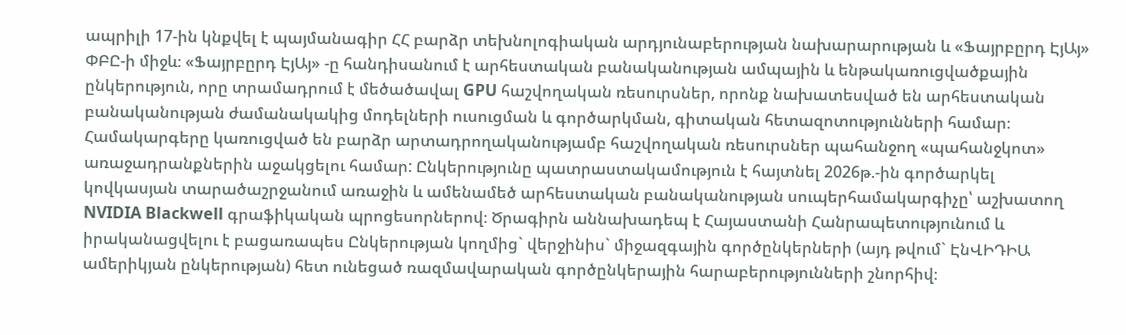ապրիլի 17-ին կնքվել է պայմանագիր ՀՀ բարձր տեխնոլոգիական արդյունաբերության նախարարության և «Ֆայրբըրդ ԷյԱյ» ՓԲԸ-ի միջև։ «Ֆայրբըրդ ԷյԱյ» -ը հանդիսանում է արհեստական բանականության ամպային և ենթակառուցվածքային ընկերություն, որը տրամադրում է մեծածավալ GPU հաշվողական ռեսուրսներ, որոնք նախատեսված են արհեստական բանականության ժամանակակից մոդելների ուսուցման և գործարկման, գիտական հետազոտությունների համար։      Համակարգերը կառուցված են բարձր արտադրողականությամբ հաշվողական ռեսուրսներ պահանջող «պահանջկոտ» առաջադրանքներին աջակցելու համար: Ընկերությունը պատրաստակամություն է հայտնել 2026թ.-ին գործարկել կովկասյան տարածաշրջանում առաջին և ամենամեծ արհեստական բանականության սուպերհամակարգիչը՝ աշխատող NVIDIA Blackwell գրաֆիկական պրոցեսորներով։ Ծրագիրն աննախադեպ է Հայաստանի Հանրապետությունում և իրականացվելու է բացառապես Ընկերության կողմից` վերջինիս` միջազգային գործընկերների (այդ թվում` ԷնՎԻԴԻԱ ամերիկյան ընկերության) հետ ունեցած ռազմավարական գործընկերային հարաբերությունների շնորհիվ։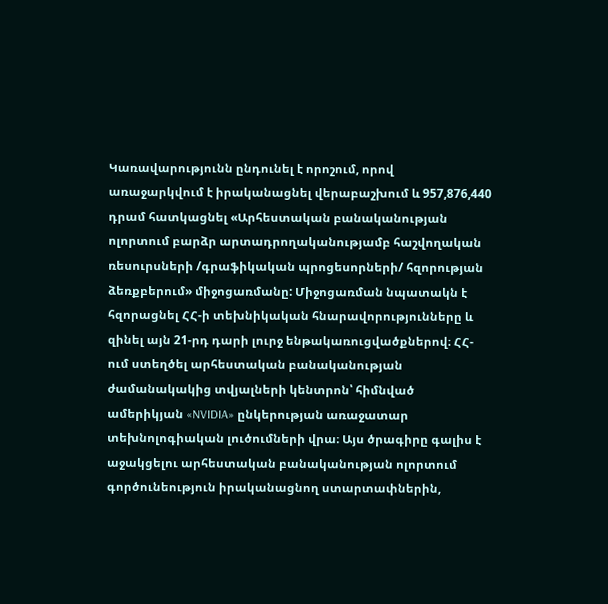Կառավարությունն ընդունել է որոշում, որով  առաջարկվում է իրականացնել վերաբաշխում և 957,876,440 դրամ հատկացնել «Արհեստական բանականության ոլորտում բարձր արտադրողականությամբ հաշվողական ռեսուրսների /գրաֆիկական պրոցեսորների/ հզորության ձեռքբերում» միջոցառմանը: Միջոցառման նպատակն է հզորացնել ՀՀ-ի տեխնիկական հնարավորությունները և զինել այն 21-րդ դարի լուրջ ենթակառուցվածքներով։ ՀՀ-ում ստեղծել արհեստական բանականության ժամանակակից տվյալների կենտրոն՝ հիմնված ամերիկյան «NVIDIA» ընկերության առաջատար տեխնոլոգիական լուծումների վրա։ Այս ծրագիրը գալիս է աջակցելու արհեստական բանականության ոլորտում գործունեություն իրականացնող ստարտափներին,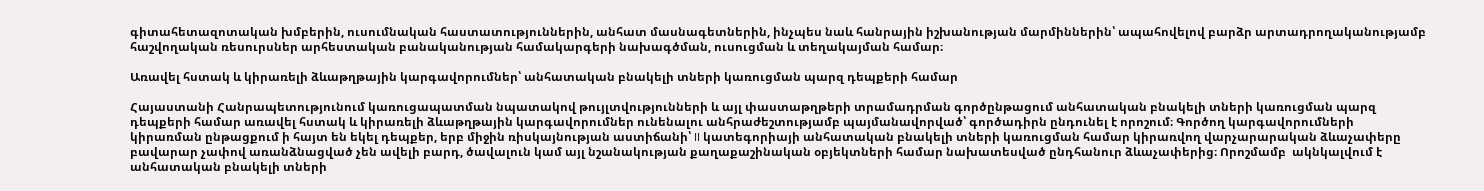գիտահետազոտական խմբերին, ուսումնական հաստատություններին, անհատ մասնագետներին, ինչպես նաև հանրային իշխանության մարմիններին՝ ապահովելով բարձր արտադրողականությամբ հաշվողական ռեսուրսներ արհեստական բանականության համակարգերի նախագծման, ուսուցման և տեղակայման համար։

Առավել հստակ և կիրառելի ձևաթղթային կարգավորումներ՝ անհատական բնակելի տների կառուցման պարզ դեպքերի համար

Հայաստանի Հանրապետությունում կառուցապատման նպատակով թույլտվությունների և այլ փաստաթղթերի տրամադրման գործընթացում անհատական բնակելի տների կառուցման պարզ դեպքերի համար առավել հստակ և կիրառելի ձևաթղթային կարգավորումներ ունենալու անհրաժեշտությամբ պայմանավորված՝ գործադիրն ընդունել է որոշում։ Գործող կարգավորումների կիրառման ընթացքում ի հայտ են եկել դեպքեր, երբ միջին ռիսկայնության աստիճանի՝ II կատեգորիայի անհատական բնակելի տների կառուցման համար կիրառվող վարչարարական ձևաչափերը բավարար չափով առանձնացված չեն ավելի բարդ, ծավալուն կամ այլ նշանակության քաղաքաշինական օբյեկտների համար նախատեսված ընդհանուր ձևաչափերից։ Որոշմամբ  ակնկալվում է անհատական բնակելի տների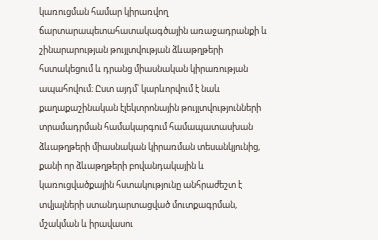կառուցման համար կիրառվող ճարտարապետահատակագծային առաջադրանքի և շինարարության թույլտվության ձևաթղթերի հստակեցում և դրանց միասնական կիրառության ապահովում։ Ըստ այդմ՝ կարևորվում է նաև քաղաքաշինական էլեկտրոնային թույլտվությունների տրամադրման համակարգում համապատասխան ձևաթղթերի միասնական կիրառման տեսանկյունից, քանի որ ձևաթղթերի բովանդակային և կառուցվածքային հստակությունը անհրաժեշտ է տվյալների ստանդարտացված մուտքագրման, մշակման և իրավասու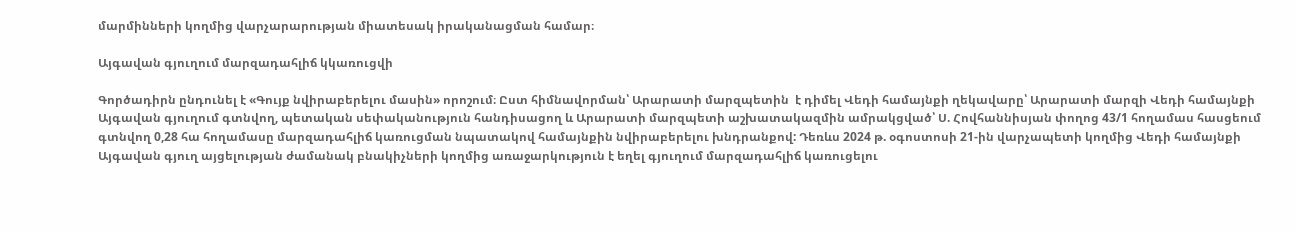մարմինների կողմից վարչարարության միատեսակ իրականացման համար։

Այգավան գյուղում մարզադահլիճ կկառուցվի

Գործադիրն ընդունել է «Գույք նվիրաբերելու մասին» որոշում։ Ըստ հիմնավորման՝ Արարատի մարզպետին  է դիմել Վեդի համայնքի ղեկավարը՝ Արարատի մարզի Վեդի համայնքի Այգավան գյուղում գտնվող, պետական սեփականություն հանդիսացող և Արարատի մարզպետի աշխատակազմին ամրակցված՝ Ս. Հովհաննիսյան փողոց 43/1 հողամաս հասցեում գտնվող 0,28 հա հողամասը մարզադահլիճ կառուցման նպատակով համայնքին նվիրաբերելու խնդրանքով: Դեռևս 2024 թ. օգոստոսի 21-ին վարչապետի կողմից Վեդի համայնքի Այգավան գյուղ այցելության ժամանակ բնակիչների կողմից առաջարկություն է եղել գյուղում մարզադահլիճ կառուցելու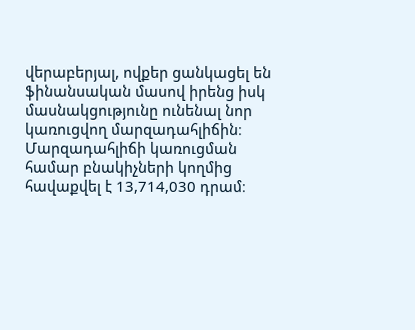վերաբերյալ, ովքեր ցանկացել են ֆինանսական մասով իրենց իսկ մասնակցությունը ունենալ նոր կառուցվող մարզադահլիճին։ Մարզադահլիճի կառուցման համար բնակիչների կողմից հավաքվել է 13,714,030 դրամ։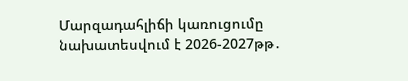Մարզադահլիճի կառուցումը նախատեսվում է 2026-2027թթ․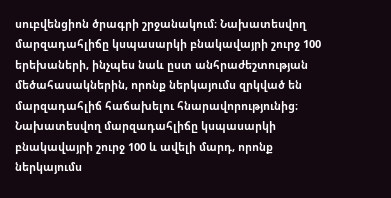սուբվենցիոն ծրագրի շրջանակում։ Նախատեսվող մարզադահլիճը կսպասարկի բնակավայրի շուրջ 100 երեխաների, ինչպես նաև ըստ անհրաժեշտության մեծահասակներին, որոնք ներկայումս զրկված են մարզադահլիճ հաճախելու հնարավորությունից։ Նախատեսվող մարզադահլիճը կսպասարկի բնակավայրի շուրջ 100 և ավելի մարդ, որոնք ներկայումս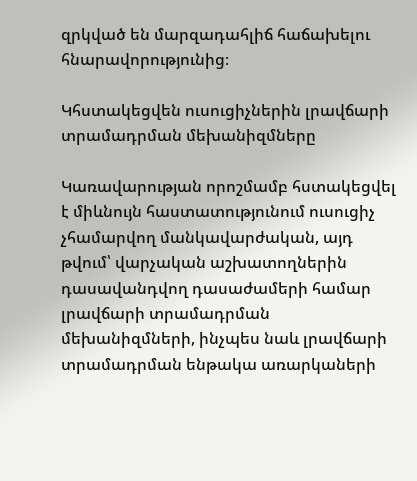զրկված են մարզադահլիճ հաճախելու հնարավորությունից։

Կհստակեցվեն ուսուցիչներին լրավճարի տրամադրման մեխանիզմները

Կառավարության որոշմամբ հստակեցվել է միևնույն հաստատությունում ուսուցիչ չհամարվող մանկավարժական, այդ թվում՝ վարչական աշխատողներին դասավանդվող դասաժամերի համար լրավճարի տրամադրման մեխանիզմների, ինչպես նաև լրավճարի տրամադրման ենթակա առարկաների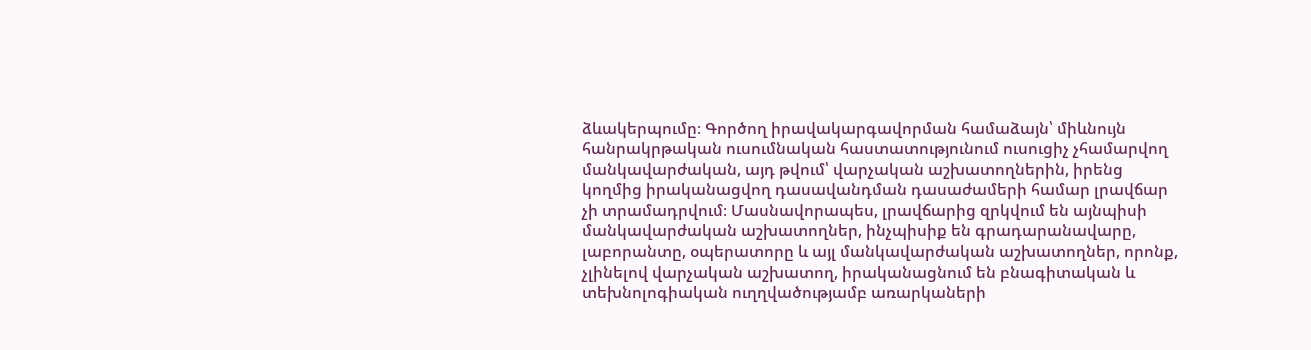ձևակերպումը։ Գործող իրավակարգավորման համաձայն՝ միևնույն հանրակրթական ուսումնական հաստատությունում ուսուցիչ չհամարվող մանկավարժական, այդ թվում՝ վարչական աշխատողներին, իրենց կողմից իրականացվող դասավանդման դասաժամերի համար լրավճար չի տրամադրվում։ Մասնավորապես, լրավճարից զրկվում են այնպիսի մանկավարժական աշխատողներ, ինչպիսիք են գրադարանավարը, լաբորանտը, օպերատորը և այլ մանկավարժական աշխատողներ, որոնք, չլինելով վարչական աշխատող, իրականացնում են բնագիտական և տեխնոլոգիական ուղղվածությամբ առարկաների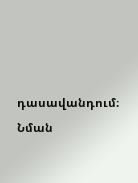դասավանդում։ Նման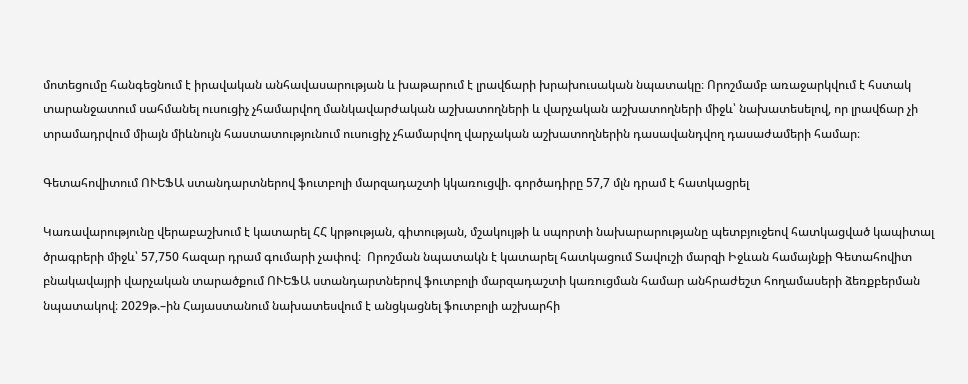մոտեցումը հանգեցնում է իրավական անհավասարության և խաթարում է լրավճարի խրախուսական նպատակը։ Որոշմամբ առաջարկվում է հստակ տարանջատում սահմանել ուսուցիչ չհամարվող մանկավարժական աշխատողների և վարչական աշխատողների միջև՝ նախատեսելով, որ լրավճար չի տրամադրվում միայն միևնույն հաստատությունում ուսուցիչ չհամարվող վարչական աշխատողներին դասավանդվող դասաժամերի համար։

Գետահովիտում ՈՒԵՖԱ ստանդարտներով ֆուտբոլի մարզադաշտի կկառուցվի. գործադիրը 57,7 մլն դրամ է հատկացրել

Կառավարությունը վերաբաշխում է կատարել ՀՀ կրթության, գիտության, մշակույթի և սպորտի նախարարությանը պետբյուջեով հատկացված կապիտալ ծրագրերի միջև՝ 57,750 հազար դրամ գումարի չափով։  Որոշման նպատակն է կատարել հատկացում Տավուշի մարզի Իջևան համայնքի Գետահովիտ բնակավայրի վարչական տարածքում ՈՒԵՖԱ ստանդարտներով ֆուտբոլի մարզադաշտի կառուցման համար անհրաժեշտ հողամասերի ձեռքբերման նպատակով։ 2029թ.–ին Հայաստանում նախատեսվում է անցկացնել ֆուտբոլի աշխարհի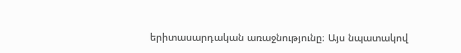երիտասարդական առաջնությունը։ Այս նպատակով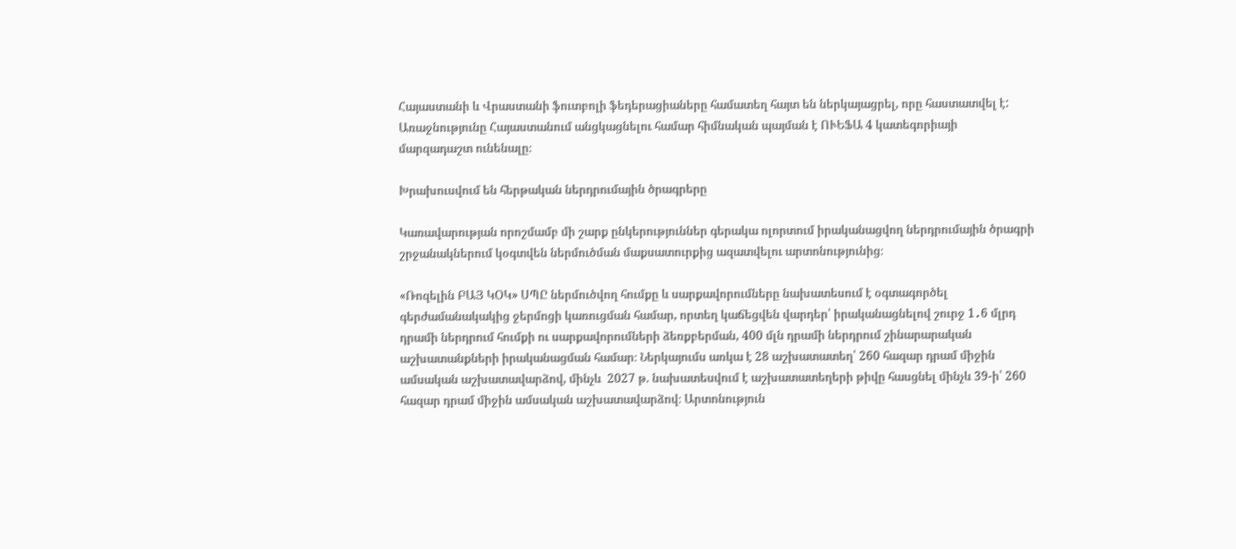Հայաստանի և Վրաստանի ֆուտբոլի ֆեդերացիաները համատեղ հայտ են ներկայացրել, որը հաստատվել է: Առաջնությունը Հայաստանում անցկացնելու համար հիմնական պայման է ՈՒԵՖԱ 4 կատեգորիայի  մարզադաշտ ունենալը։

Խրախուսվում են հերթական ներդրումային ծրագրերը

Կառավարության որոշմամբ մի շարք ընկերություններ գերակա ոլորտում իրականացվող ներդրումային ծրագրի շրջանակներում կօգտվեն ներմուծման մաքսատուրքից ազատվելու արտոնությունից։

«Ռոզելին ԲԱՅ ԿՕԿ» ՍՊԸ ներմուծվող հումքը և սարքավորումները նախատեսում է օգտագործել գերժամանակակից ջերմոցի կառուցման համար, որտեղ կաճեցվեն վարդեր՝ իրականացնելով շուրջ 1․6 մլրդ դրամի ներդրում հումքի ու սարքավորումների ձեռքբերման, 400 մլն դրամի ներդրում շինարարական աշխատանքների իրականացման համար։ Ներկայումս առկա է 28 աշխատատեղ՝ 260 հազար դրամ միջին ամսական աշխատավարձով, մինչև  2027 թ. նախատեսվում է աշխատատեղերի թիվը հասցնել մինչև 39-ի՝ 260 հազար դրամ միջին ամսական աշխատավարձով։ Արտոնություն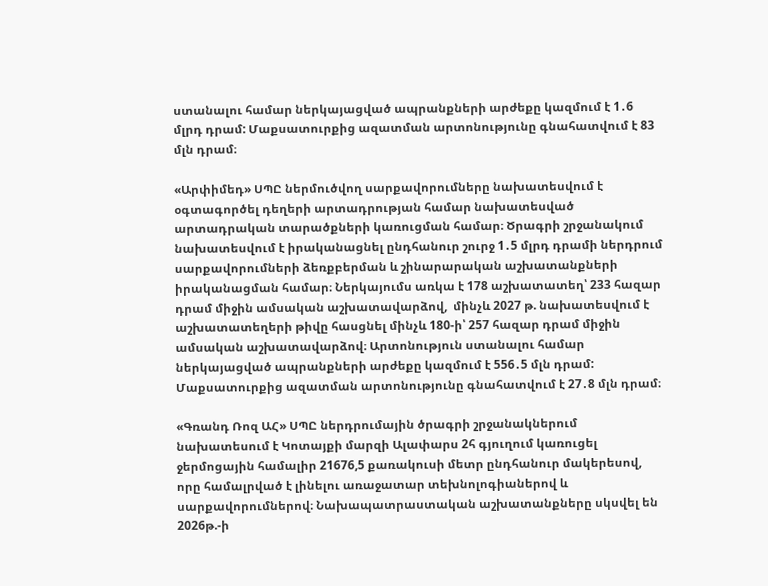ստանալու համար ներկայացված ապրանքների արժեքը կազմում է 1․6 մլրդ դրամ: Մաքսատուրքից ազատման արտոնությունը գնահատվում է 83 մլն դրամ։

«Արփիմեդ» ՍՊԸ ներմուծվող սարքավորումները նախատեսվում է օգտագործել դեղերի արտադրության համար նախատեսված արտադրական տարածքների կառուցման համար։ Ծրագրի շրջանակում նախատեսվում է իրականացնել ընդհանուր շուրջ 1․5 մլրդ դրամի ներդրում սարքավորումների ձեռքբերման և շինարարական աշխատանքների իրականացման համար։ Ներկայումս առկա է 178 աշխատատեղ՝ 233 հազար դրամ միջին ամսական աշխատավարձով,  մինչև 2027 թ. նախատեսվում է աշխատատեղերի թիվը հասցնել մինչև 180-ի՝ 257 հազար դրամ միջին ամսական աշխատավարձով։ Արտոնություն ստանալու համար ներկայացված ապրանքների արժեքը կազմում է 556․5 մլն դրամ: Մաքսատուրքից ազատման արտոնությունը գնահատվում է 27․8 մլն դրամ։

«Գռանդ Ռոզ ԱՀ» ՍՊԸ ներդրումային ծրագրի շրջանակներում նախատեսում է Կոտայքի մարզի Ալափարս 2հ գյուղում կառուցել ջերմոցային համալիր 21676,5 քառակուսի մետր ընդհանուր մակերեսով, որը համալրված է լինելու առաջատար տեխնոլոգիաներով և սարքավորումներով։ Նախապատրաստական աշխատանքները սկսվել են 2026թ.-ի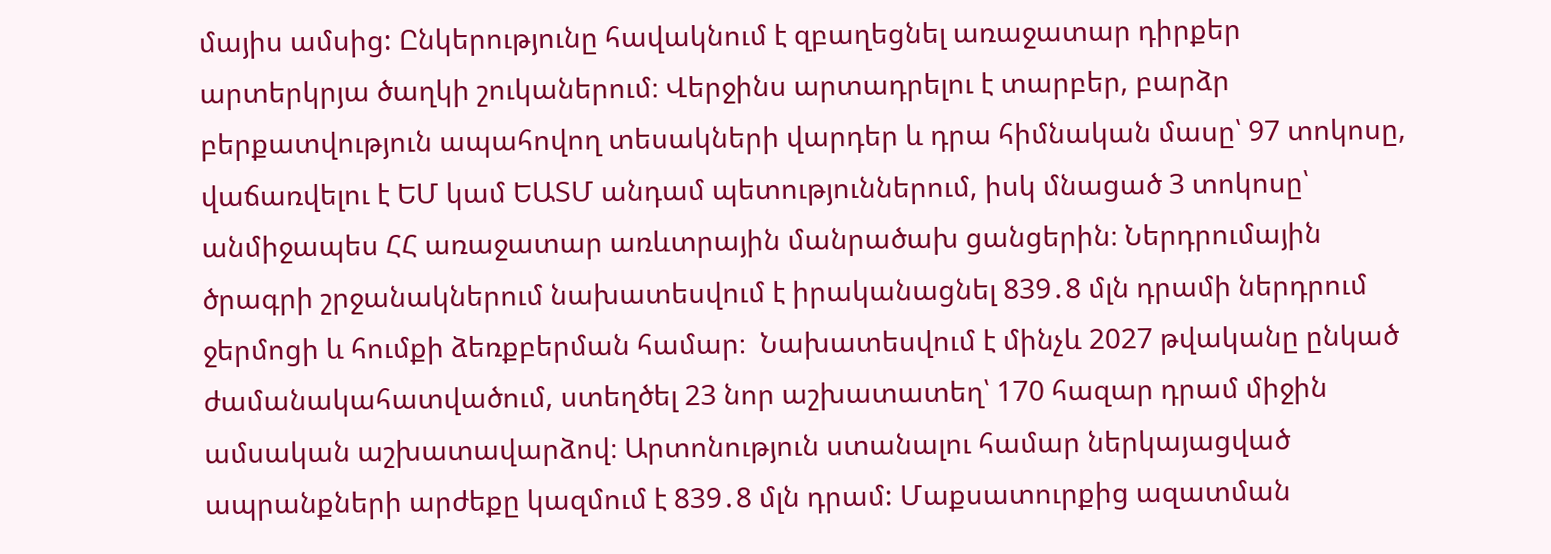մայիս ամսից: Ընկերությունը հավակնում է զբաղեցնել առաջատար դիրքեր արտերկրյա ծաղկի շուկաներում։ Վերջինս արտադրելու է տարբեր, բարձր բերքատվություն ապահովող տեսակների վարդեր և դրա հիմնական մասը՝ 97 տոկոսը, վաճառվելու է ԵՄ կամ ԵԱՏՄ անդամ պետություններում, իսկ մնացած 3 տոկոսը՝ անմիջապես ՀՀ առաջատար առևտրային մանրածախ ցանցերին։ Ներդրումային ծրագրի շրջանակներում նախատեսվում է իրականացնել 839․8 մլն դրամի ներդրում ջերմոցի և հումքի ձեռքբերման համար։  Նախատեսվում է մինչև 2027 թվականը ընկած ժամանակահատվածում, ստեղծել 23 նոր աշխատատեղ՝ 170 հազար դրամ միջին ամսական աշխատավարձով։ Արտոնություն ստանալու համար ներկայացված ապրանքների արժեքը կազմում է 839․8 մլն դրամ: Մաքսատուրքից ազատման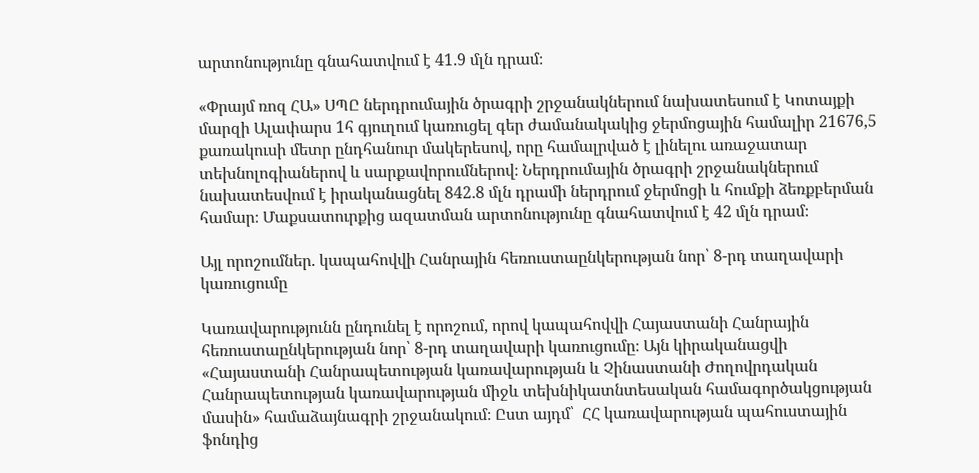արտոնությունը գնահատվում է 41․9 մլն դրամ։

«Փրայմ ռոզ ՀԱ» ՍՊԸ ներդրումային ծրագրի շրջանակներում նախատեսում է Կոտայքի մարզի Ալափարս 1հ գյուղում կառուցել գեր ժամանակակից ջերմոցային համալիր 21676,5 քառակուսի մետր ընդհանուր մակերեսով, որը համալրված է լինելու առաջատար տեխնոլոգիաներով և սարքավորումներով։ Ներդրումային ծրագրի շրջանակներում նախատեսվում է իրականացնել 842․8 մլն դրամի ներդրում ջերմոցի և հումքի ձեռքբերման համար։ Մաքսատուրքից ազատման արտոնությունը գնահատվում է 42 մլն դրամ։

Այլ որոշումներ. կապահովվի Հանրային հեռուստաընկերության նոր՝ 8-րդ տաղավարի կառուցումը

Կառավարությունն ընդունել է որոշում, որով կապահովվի Հայաստանի Հանրային հեռուստաընկերության նոր՝ 8-րդ տաղավարի կառուցումը։ Այն կիրականացվի  «Հայաստանի Հանրապետության կառավարության և Չինաստանի Ժողովրդական Հանրապետության կառավարության միջև տեխնիկատնտեսական համագործակցության մասին» համաձայնագրի շրջանակում։ Ըստ այդմ՝  ՀՀ կառավարության պահուստային ֆոնդից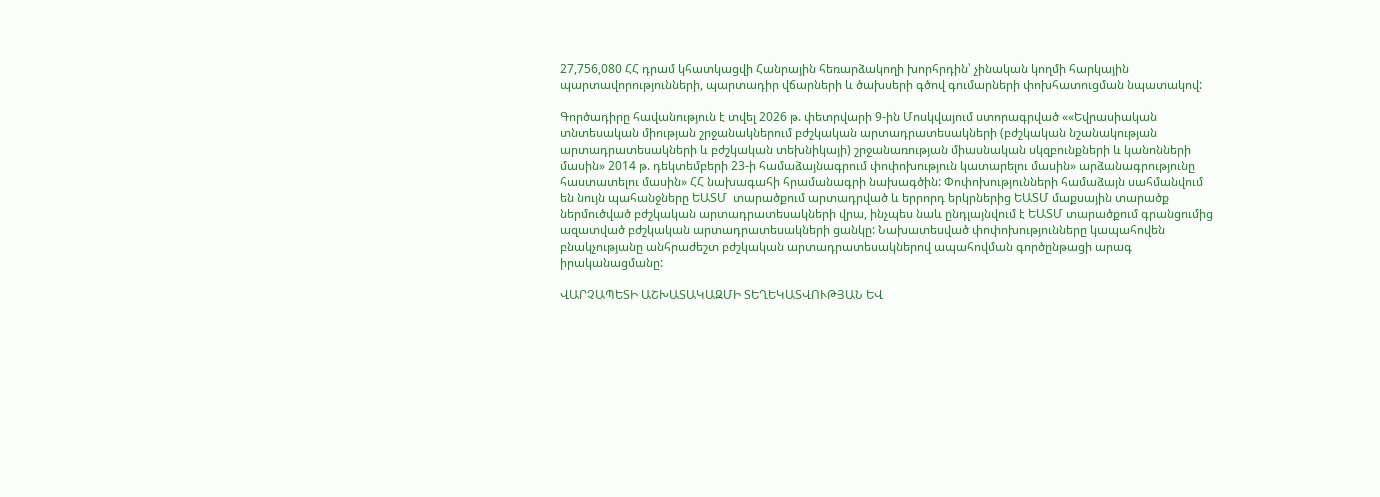27,756,080 ՀՀ դրամ կհատկացվի Հանրային հեռարձակողի խորհրդին՝ չինական կողմի հարկային պարտավորությունների, պարտադիր վճարների և ծախսերի գծով գումարների փոխհատուցման նպատակով:

Գործադիրը հավանություն է տվել 2026 թ. փետրվարի 9-ին Մոսկվայում ստորագրված ««Եվրասիական տնտեսական միության շրջանակներում բժշկական արտադրատեսակների (բժշկական նշանակության արտադրատեսակների և բժշկական տեխնիկայի) շրջանառության միասնական սկզբունքների և կանոնների մասին» 2014 թ. դեկտեմբերի 23-ի համաձայնագրում փոփոխություն կատարելու մասին» արձանագրությունը հաստատելու մասին» ՀՀ նախագահի հրամանագրի նախագծին: Փոփոխությունների համաձայն սահմանվում են նույն պահանջները ԵԱՏՄ  տարածքում արտադրված և երրորդ երկրներից ԵԱՏՄ մաքսային տարածք ներմուծված բժշկական արտադրատեսակների վրա, ինչպես նաև ընդլայնվում է ԵԱՏՄ տարածքում գրանցումից ազատված բժշկական արտադրատեսակների ցանկը: Նախատեսված փոփոխությունները կապահովեն բնակչությանը անհրաժեշտ բժշկական արտադրատեսակներով ապահովման գործընթացի արագ իրականացմանը:

ՎԱՐՉԱՊԵՏԻ ԱՇԽԱՏԱԿԱԶՄԻ ՏԵՂԵԿԱՏՎՈՒԹՅԱՆ ԵՎ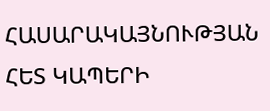ՀԱՍԱՐԱԿԱՅՆՈՒԹՅԱՆ ՀԵՏ ԿԱՊԵՐԻ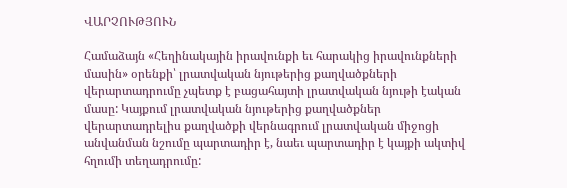ՎԱՐՉՈՒԹՅՈՒՆ

Համաձայն «Հեղինակային իրավունքի եւ հարակից իրավունքների մասին» օրենքի՝ լրատվական նյութերից քաղվածքների վերարտադրումը չպետք է բացահայտի լրատվական նյութի էական մասը: Կայքում լրատվական նյութերից քաղվածքներ վերարտադրելիս քաղվածքի վերնագրում լրատվական միջոցի անվանման նշումը պարտադիր է, նաեւ պարտադիր է կայքի ակտիվ հղումի տեղադրումը: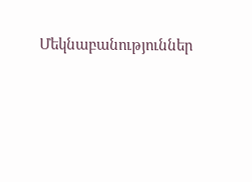Մեկնաբանություններ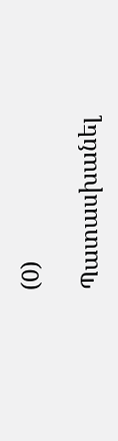(0)

Պատասխանել